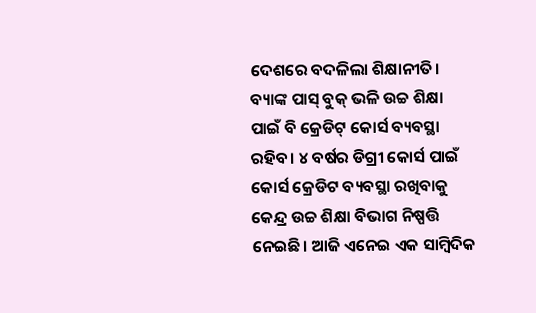ଦେଶରେ ବଦଳିଲା ଶିକ୍ଷାନୀତି। ବ୍ୟାଙ୍କ ପାସ୍ ବୁକ୍ ଭଳି ଉଚ୍ଚ ଶିକ୍ଷା ପାଇଁ ବି କ୍ରେଡିଟ୍ କୋର୍ସ ବ୍ୟବସ୍ଥା ରହିବ। ୪ ବର୍ଷର ଡିଗ୍ରୀ କୋର୍ସ ପାଇଁ କୋର୍ସ କ୍ରେଡିଟ ବ୍ୟବସ୍ଥା ରଖିବାକୁ କେନ୍ଦ୍ର ଉଚ୍ଚ ଶିକ୍ଷା ବିଭାଗ ନିଷ୍ପତ୍ତି ନେଇଛି। ଆଜି ଏନେଇ ଏକ ସାମ୍ବିଦିକ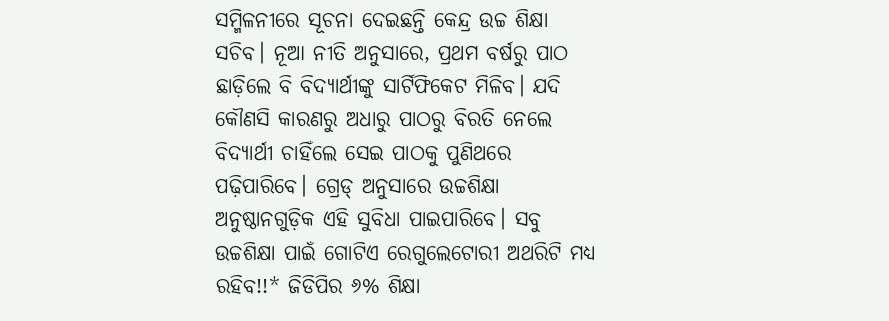ସମ୍ମିଳନୀରେ ସୂଚନା ଦେଇଛନ୍ତି କେନ୍ଦ୍ର ଉଚ୍ଚ ଶିକ୍ଷା ସଚିବ। ନୂଆ ନୀତି ଅନୁସାରେ, ପ୍ରଥମ ବର୍ଷରୁ ପାଠ ଛାଡ଼ିଲେ ବି ବିଦ୍ୟାର୍ଥୀଙ୍କୁ ସାର୍ଟିଫିକେଟ ମିଳିବ। ଯଦି କୌଣସି କାରଣରୁ ଅଧାରୁ ପାଠରୁ ବିରତି ନେଲେ ବିଦ୍ୟାର୍ଥୀ ଚାହିଁଲେ ସେଇ ପାଠକୁ ପୁଣିଥରେ ପଢ଼ିପାରିବେ। ଗ୍ରେଡ୍ ଅନୁସାରେ ଉଚ୍ଚଶିକ୍ଷା ଅନୁଷ୍ଠାନଗୁଡ଼ିକ ଏହି ସୁବିଧା ପାଇପାରିବେ। ସବୁ ଉଚ୍ଚଶିକ୍ଷା ପାଇଁ ଗୋଟିଏ ରେଗୁଲେଟୋରୀ ଅଥରିଟି ମଧ୍ୟ ରହିବ!!* ଜିଡିପିର ୬% ଶିକ୍ଷା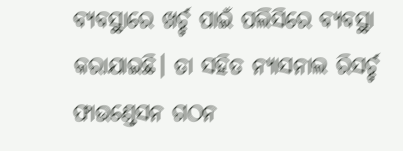ବ୍ୟବସ୍ଥାରେ ଖର୍ଚ୍ଚ ପାଇଁ ପଲିସିରେ ବ୍ୟବସ୍ଥା କରାଯାଇଛି। ତା ସହିତ ନ୍ୟାସନାଲ ରିସର୍ଚ୍ଚ ଫାଉଣ୍ଡେସନ ଗଠନ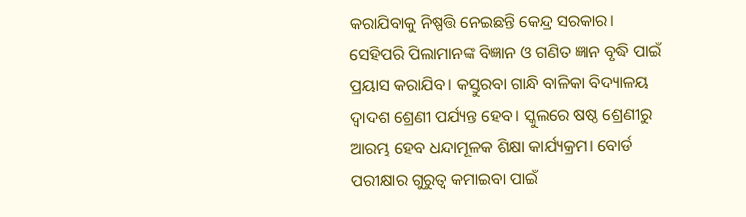କରାଯିବାକୁ ନିଷ୍ପତ୍ତି ନେଇଛନ୍ତି କେନ୍ଦ୍ର ସରକାର। ସେହିପରି ପିଲାମାନଙ୍କ ବିଜ୍ଞାନ ଓ ଗଣିତ ଜ୍ଞାନ ବୃଦ୍ଧି ପାଇଁ ପ୍ରୟାସ କରାଯିବ। କସ୍ତୁରବା ଗାନ୍ଧି ବାଳିକା ବିଦ୍ୟାଳୟ ଦ୍ୱାଦଶ ଶ୍ରେଣୀ ପର୍ଯ୍ୟନ୍ତ ହେବ। ସ୍କୁଲରେ ଷଷ୍ଠ ଶ୍ରେଣୀରୁ ଆରମ୍ଭ ହେବ ଧନ୍ଦାମୂଳକ ଶିକ୍ଷା କାର୍ଯ୍ୟକ୍ରମ। ବୋର୍ଡ ପରୀକ୍ଷାର ଗୁରୁତ୍ୱ କମାଇବା ପାଇଁ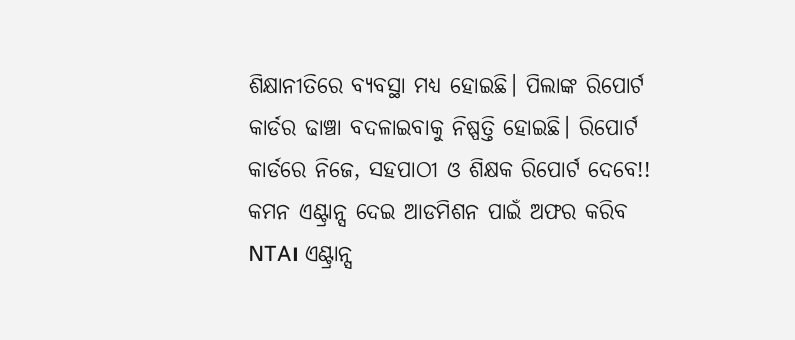ଶିକ୍ଷାନୀତିରେ ବ୍ୟବସ୍ଥା ମଧ୍ୟ ହୋଇଛି। ପିଲାଙ୍କ ରିପୋର୍ଟ କାର୍ଡର ଢାଞ୍ଚା ବଦଳାଇବାକୁ ନିଷ୍ପତ୍ତି ହୋଇଛି। ରିପୋର୍ଟ କାର୍ଡରେ ନିଜେ, ସହପାଠୀ ଓ ଶିକ୍ଷକ ରିପୋର୍ଟ ଦେବେ!! କମନ ଏଣ୍ଟ୍ରାନ୍ସ ଦେଇ ଆଡମିଶନ ପାଇଁ ଅଫର କରିବ NTA। ଏଣ୍ଟ୍ରାନ୍ସ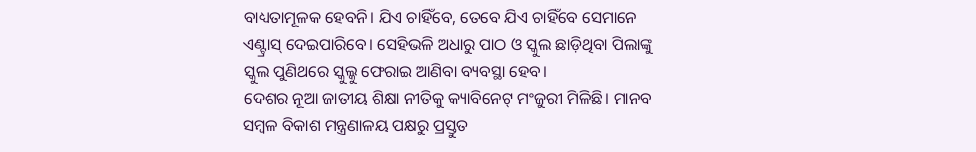ବାଧ୍ୟତାମୂଳକ ହେବନି। ଯିଏ ଚାହିଁବେ, ତେବେ ଯିଏ ଚାହିଁବେ ସେମାନେ ଏଣ୍ଟ୍ରାସ୍ ଦେଇପାରିବେ। ସେହିଭଳି ଅଧାରୁ ପାଠ ଓ ସ୍କୁଲ ଛାଡ଼ିଥିବା ପିଲାଙ୍କୁ ସ୍କୁଲ ପୁଣିଥରେ ସ୍କୁଲ୍କୁ ଫେରାଇ ଆଣିବା ବ୍ୟବସ୍ଥା ହେବ।
ଦେଶର ନୂଆ ଜାତୀୟ ଶିକ୍ଷା ନୀତିକୁ କ୍ୟାବିନେଟ୍ ମଂଜୁରୀ ମିଳିଛି। ମାନବ ସମ୍ବଳ ବିକାଶ ମନ୍ତ୍ରଣାଳୟ ପକ୍ଷରୁ ପ୍ରସ୍ତୁତ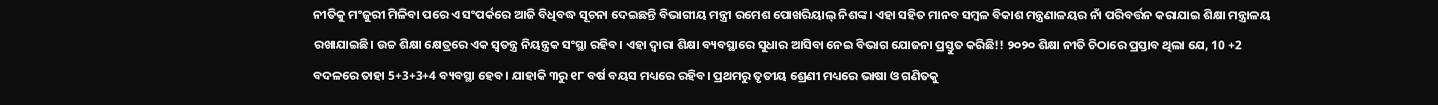ନୀତିକୁ ମଂଜୁରୀ ମିଳିବା ପରେ ଏ ସଂପର୍କରେ ଆଜି ବିଧିବଦ୍ଧ ସୂଚନା ଦେଇଛନ୍ତି ବିଭାଗୀୟ ମନ୍ତ୍ରୀ ରମେଶ ପୋଖରିୟାଲ୍ ନିଶଙ୍କ। ଏହା ସହିତ ମାନବ ସମ୍ବଳ ବିକାଶ ମନ୍ତ୍ରଣାଳୟର ନାଁ ପରିବର୍ତ୍ତନ କରାଯାଇ ଶିକ୍ଷା ମନ୍ତ୍ରାଳୟ ରଖାଯାଇଛି। ଉଚ୍ଚ ଶିକ୍ଷା କ୍ଷେତ୍ରରେ ଏକ ସ୍ୱତନ୍ତ୍ର ନିୟନ୍ତ୍ରକ ସଂସ୍ଥା ରହିବ। ଏହା ଦ୍ୱାରା ଶିକ୍ଷା ବ୍ୟବସ୍ଥାରେ ସୁଧାର ଆସିବା ନେଇ ବିଭାଗ ଯୋଜନା ପ୍ରସ୍ତୁତ କରିଛି!! ୨୦୨୦ ଶିକ୍ଷା ନୀତି ଚିଠାରେ ପ୍ରସ୍ତାବ ଥିଲା ଯେ, 10 +2 ବଦଳରେ ତାହା 5+3+3+4 ବ୍ୟବସ୍ଥା ହେବ। ଯାହାକି ୩ରୁ ୧୮ ବର୍ଷ ବୟସ ମଧ୍ୟରେ ରହିବ। ପ୍ରଥମରୁ ତୃତୀୟ ଶ୍ରେଣୀ ମଧ୍ୟରେ ଭାଷା ଓ ଗଣିତକୁ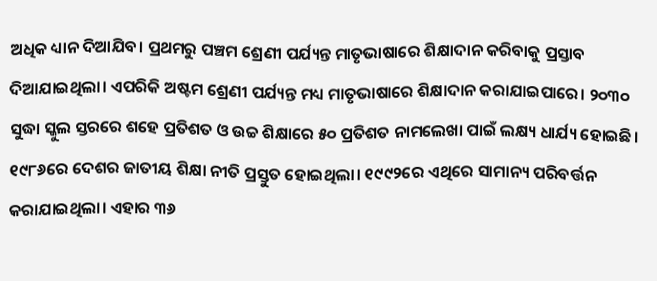ଅଧିକ ଧ୍ୟାନ ଦିଆଯିବ। ପ୍ରଥମରୁ ପଞ୍ଚମ ଶ୍ରେଣୀ ପର୍ଯ୍ୟନ୍ତ ମାତୃଭାଷାରେ ଶିକ୍ଷାଦାନ କରିବାକୁ ପ୍ରସ୍ତାବ ଦିଆଯାଇଥିଲା। ଏପରିକି ଅଷ୍ଟମ ଶ୍ରେଣୀ ପର୍ଯ୍ୟନ୍ତ ମଧ୍ୟ ମାତୃଭାଷାରେ ଶିକ୍ଷାଦାନ କରାଯାଇପାରେ। ୨୦୩୦ ସୁଦ୍ଧା ସ୍କୁଲ ସ୍ତରରେ ଶହେ ପ୍ରତିଶତ ଓ ଉଚ୍ଚ ଶିକ୍ଷାରେ ୫୦ ପ୍ରତିଶତ ନାମଲେଖା ପାଇଁ ଲକ୍ଷ୍ୟ ଧାର୍ଯ୍ୟ ହୋଇଛି। ୧୯୮୬ରେ ଦେଶର ଜାତୀୟ ଶିକ୍ଷା ନୀତି ପ୍ରସ୍ତୁତ ହୋଇଥିଲା। ୧୯୯୨ରେ ଏଥିରେ ସାମାନ୍ୟ ପରିବର୍ତ୍ତନ କରାଯାଇଥିଲା। ଏହାର ୩୬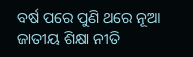ବର୍ଷ ପରେ ପୁଣି ଥରେ ନୂଆ ଜାତୀୟ ଶିକ୍ଷା ନୀତି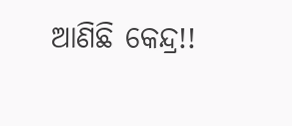ଆଣିଛି କେନ୍ଦ୍ର!!